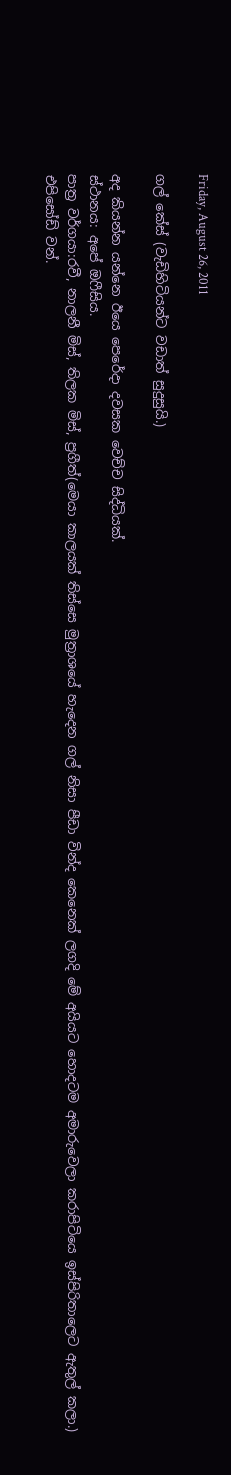Friday, August 26, 2011

ගල් කේස් (වැඩිහිටියන්ට වඩාත් සුදුසුයි.)

අද කියන්න යන්නෙ ඊයෙ පෙරේදා දවසක වෙච්ච සිද්ධියක්.
ස්ථානය: අපේ ඔෆීසිය.
පාත්‍ර වර්ගයා:රවී, නාලනී මිස්, තිලක මිස්, ප්‍රගීත්(මෙයා කාලයක් තිස්සෙ මුත්‍රාශයේ හැදෙන ගල් නිසා පීඩා වින්ද කෙනෙක් ලගදි මේ අයියට හොදටම අමාරුවෙලා කරාපිටියෙ ඉස්පිරිතාලෙට ඇතුල් කලා.)
එපිසෝඩ් වන්.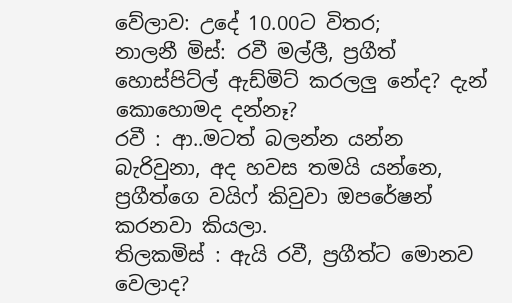වේලාව: උදේ 10.00ට විතර;
නාලනී මිස්: රවී මල්ලී, ප්‍රගීත් හොස්පිට්ල් ඇඩ්මිට් කරලලු නේද? දැන් කොහොමද දන්නෑ?
රවී : ආ..මටත් බලන්න යන්න බැරිවුනා, අද හවස තමයි යන්නෙ, ප්‍රගීත්ගෙ වයිෆ් කිවුවා ඔපරේෂන් කරනවා කියලා.
තිලකමිස් : ඇයි රවී, ප්‍රගීත්ට මොනව වෙලාද?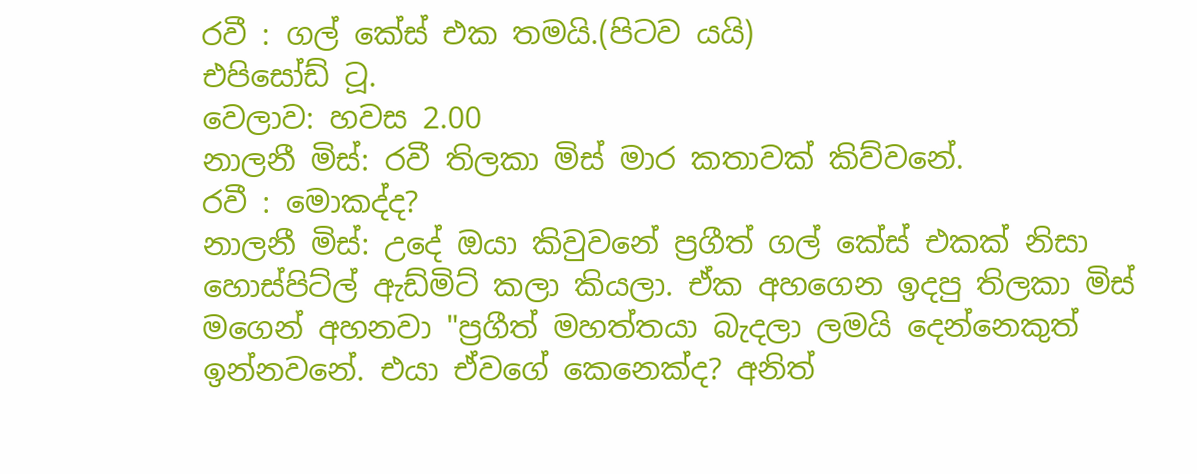රවී : ගල් කේස් එක තමයි.(පිටව යයි)
එපිසෝඩ් ටූ.
වෙලාව: හවස 2.00
නාලනී මිස්: රවී තිලකා මිස් මාර කතාවක් කිව්වනේ.
රවී : මොකද්ද?
නාලනී මිස්: උදේ ඔයා කිවුවනේ ප්‍රගීත් ගල් කේස් එකක් නිසා හොස්පිට්ල් ඇඩ්මිට් කලා කියලා. ඒක අහගෙන ඉදපු තිලකා මිස් මගෙන් අහනවා "ප්‍රගීත් මහත්තයා බැදලා ලමයි දෙන්නෙකුත් ඉන්නවනේ. එයා ඒවගේ කෙනෙක්ද? අනිත්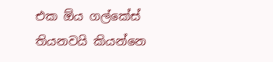එක ඕය ගල්කේස් තියනවයි කියන්නෙ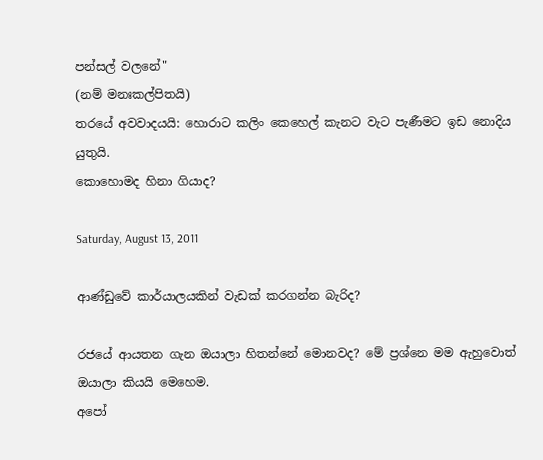පන්සල් වලනේ"
(නම් මනඃකල්පිතයි)
තරයේ අවවාදයයි: හොරාට කලිං කෙහෙල් කැනට වැට පැණීමට ඉඩ නොදිය යුතුයි.
කොහොමද හිනා ගියාද?

Saturday, August 13, 2011

ආණ්ඩුවේ කාර්යාලයකින් වැඩක් කරගන්න බැරිද?

රජයේ ආයතන ගැන ඔයාලා හිතන්නේ මොනවද? මේ ප්‍රශ්නෙ මම ඇහුවොත් ඔයාලා කියයි මෙහෙම.
අපෝ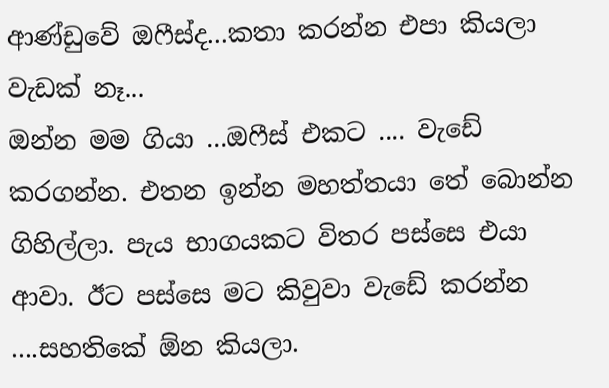ආණ්ඩුවේ ඔෆීස්ද...කතා කරන්න එපා කියලා වැඩක් නෑ...
ඔන්න මම ගියා ...ඔෆීස් එකට .... වැඩේ කරගන්න. එතන ඉන්න මහත්තයා තේ බොන්න ගිහිල්ලා. පැය භාගයකට විතර පස්සෙ එයා ආවා. ඊට පස්සෙ මට කිවුවා වැඩේ කරන්න ....සහතිකේ ඕන කියලා.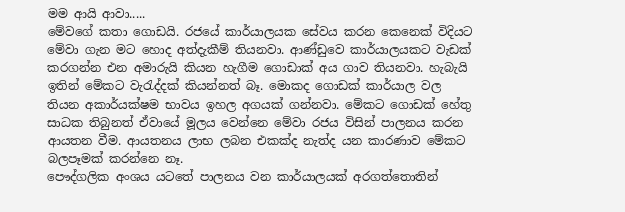මම ආයි ආවා.....
මේවගේ කතා ගොඩයි. රජයේ කාර්යාලයක සේවය කරන කෙනෙක් විදියට මේවා ගැන මට හොද අත්දැකීම් තියනවා. ආණ්ඩුවෙ කාර්යාලයකට වැඩක් කරගන්න එන අමාරුයි කියන හැගීම ගොඩාක් අය ගාව තියනවා. හැබැයි ඉතින් මේකට වැරැද්දක් කියන්නත් බෑ. මොකද ගොඩක් කාර්යාල වල තියන අකාර්යක්ෂම භාවය ඉහල අගයක් ගන්නවා. මේකට ගොඩක් හේතු සා‍‍‍‍‍‍‍‍‍‍‍ධක තිබුනත් ඒවායේ මූලය වෙන්නෙ මේවා රජය විසින් පාලනය කරන ආයතන වීම. ආයතනය ලාභ ලබන එකක්ද නැත්ද යන කාරණාව මේකට බලපෑමක් කරන්නෙ නෑ.
පෞද්ගලික අංශය යටතේ පාලනය වන කාර්යාලයක් අරගත්තොතින්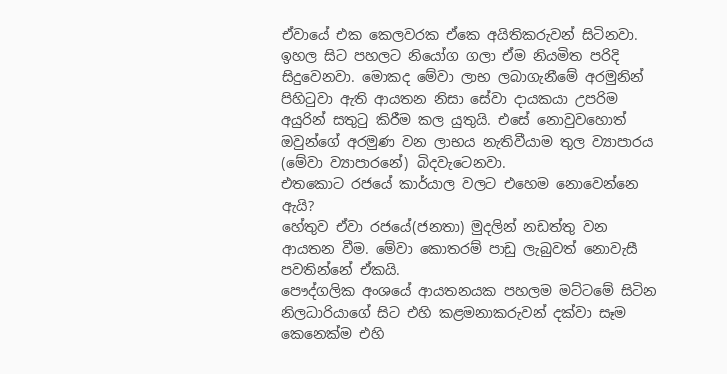ඒවායේ එක කෙලවරක ඒකෙ අයිතිකරුවන් සිටිනවා. ඉහල සිට පහලට නියෝග ගලා ඒම නියමිත පරිදි සිදුවෙනවා. මොකද මේවා ලාභ ලබාගැනීමේ අරමුනින් පිහිටුවා ඇති ආයතන නිසා සේවා දායකයා උපරිම අයුරින් සතුටු කිරීම කල යුතුයි. එසේ නොවුවහොත් ඔවුන්ගේ අරමුණ වන ලාභය නැතිවීයාම තුල ව්‍යාපාරය (මේවා ව්‍යාපාරනේ) බිදවැටෙනවා.
එතකොට රජයේ කාර්යාල වලට එහෙම නොවෙන්නෙ ඇයි?
හේතුව ඒවා රජයේ(ජනතා) මුදලින් නඩත්තු වන ආයතන වීම. මේවා කොතරම් පාඩු ලැබුවත් නොවැසී පවතින්නේ ඒකයි.
පෞද්ගලික අංශයේ ආයතනයක පහලම මට්ටමේ සිටින නිලධාරියාගේ සිට එහි කළමනාකරුවන් දක්වා සෑම කෙනෙක්ම එහි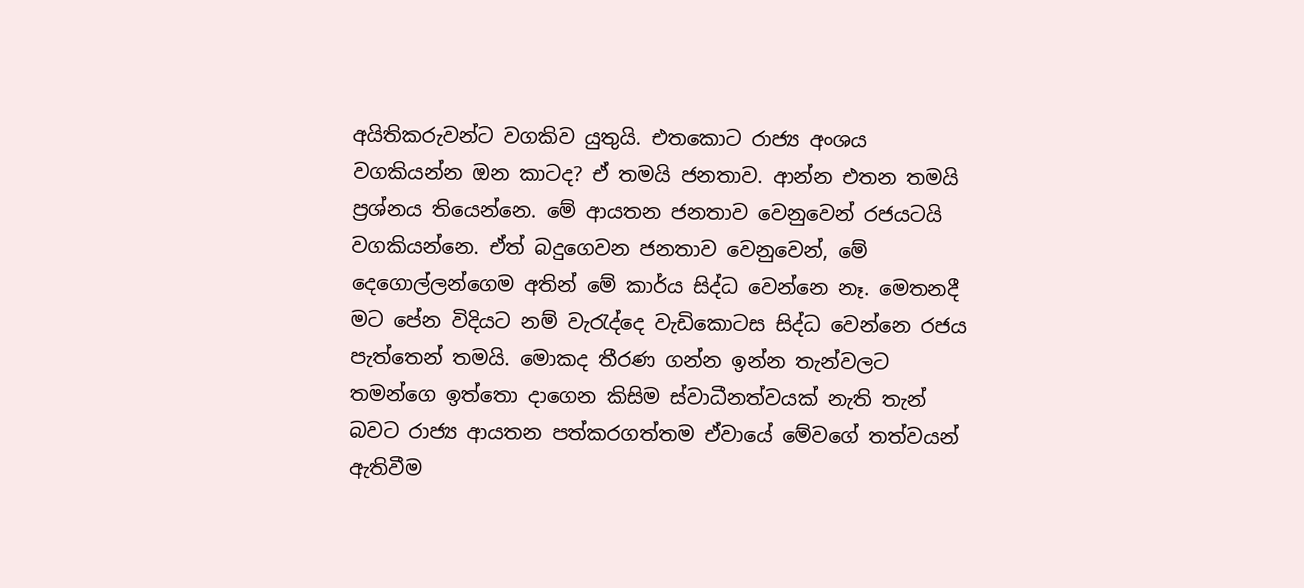අයිතිකරුවන්ට වගකිව යුතුයි. එතකොට රාජ්‍ය අංශය වගකියන්න ඔන කාටද? ඒ තමයි ජනතාව. ආන්න එතන තමයි ප්‍රශ්නය තියෙන්නෙ. මේ ආයතන ජනතාව වෙනුවෙන් රජයටයි වගකියන්නෙ. ඒත් බදුගෙවන ජනතාව වෙනුවෙන්, මේ දෙගොල්ලන්ගෙම අතින් මේ කාර්ය සිද්ධ වෙන්නෙ නෑ. මෙතනදී මට පේන විදියට නම් වැරැද්දෙ වැඩිකොටස සිද්ධ වෙන්නෙ රජය පැත්තෙන් තමයි. මොකද තීරණ ගන්න ඉන්න තැන්වල‍ට තමන්ගෙ ඉත්තො දාගෙන කිසිම ස්වාධීනත්වයක් නැති තැන් බවට රාජ්‍ය ආයතන පත්කරගත්තම ඒවායේ මේවගේ තත්වයන් ඇතිවීම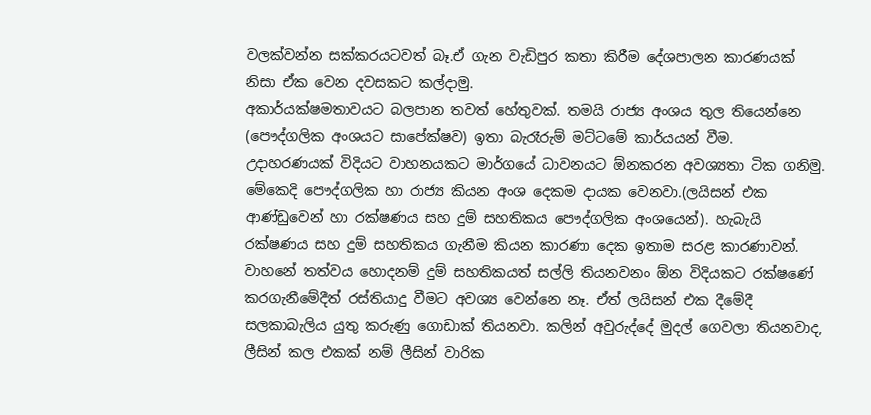වලක්වන්න සක්කරයටවත් බෑ.ඒ ගැන වැඩිපුර කතා කිරීම දේශපාලන කාරණයක් නිසා ඒක වෙන දවසකට කල්දාමු.
අකාර්යක්ෂමතාවයට බලපාන තවත් හේතුවක්. තමයි රාජ්‍ය අංශය තුල තියෙන්නෙ (පෞද්ගලික අංශයට සාපේක්ෂව) ඉතා බැරෑරුම් මට්ටමේ කාර්යයන් වීම.
උදාහරණයක් විදියට වාහනයකට මාර්ගයේ ධාවනයට ඕනකරන අවශ්‍යතා ටික ගනිමු. මේකෙදි පෞද්ගලික හා රාජ්‍ය කියන අංශ දෙකම දායක වෙනවා.(ලයිසන් එක ආණ්ඩුවෙන් හා රක්ෂණය සහ දුම් සහතිකය පෞද්ගලික අංශයෙන්). හැබැයි රක්ෂණය සහ දුම් සහතිකය ගැනීම කියන කාරණා දෙක ඉතාම සරළ කාරණාවන්. වාහනේ තත්වය හොදනම් දුම් සහතිකයත් සල්ලි තියනවනං ඕන විදියකට රක්ෂණේ කරගැනීමේදීත් රස්තියාදු වීමට අවශ්‍ය වෙන්නෙ නෑ. ඒත් ලයිසන් එක දීමේදී සලකාබැලිය යුතු කරුණු ගොඩාක් තියනවා. කලින් අවුරුද්දේ මුදල් ගෙවලා තියනවාද, ලීසින් කල එකක් නම් ලීසින් වාරික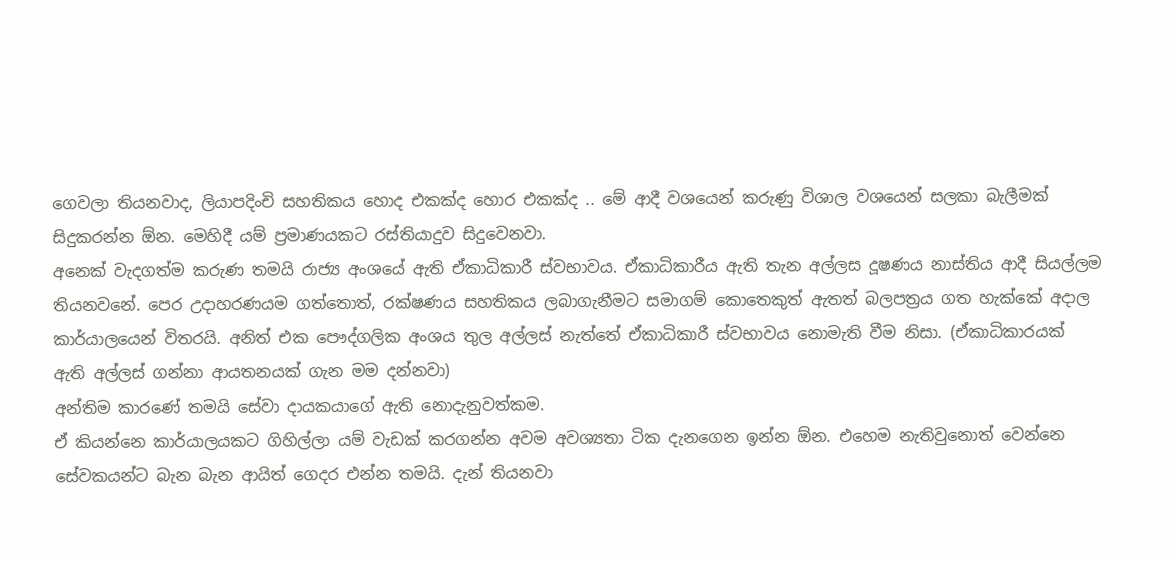ගෙවලා තියනවාද, ලියාපදිංචි සහතිකය හොද එකක්ද හොර එකක්ද .. මේ ආදී වශයෙන් කරුණු විශාල වශයෙන් සලකා බැලීමක් සිදුකරන්න ඕන. මෙහිදී යම් ප්‍රමාණයකට රස්තියාදුව සිදුවෙනවා.
අනෙක් වැදගත්ම කරුණ තමයි රාජ්‍ය අංශයේ ඇති ඒකාධිකාරී ස්වභාවය. ඒකාධිකාරීය ඇති තැන අල්ලස දූෂණය නාස්තිය ආදී සියල්ලම තියනවනේ. පෙර උදාහරණයම ගත්තොත්, රක්ෂණය සහතිකය ලබාගැනීමට සමාගම් කොතෙකුත් ඇතත් බලපත්‍රය ගත හැක්කේ අදාල කාර්යාලයෙන් විතරයි. අනිත් එක පෞද්ගලික අංශය තුල අල්ලස් නැත්තේ ඒකාධිකාරී ස්වභාවය නොමැති වීම නිසා. (ඒකාධිකාරයක් ඇති අල්ලස් ගන්නා ආයතනයක් ගැන මම දන්නවා)
අන්තිම කාරණේ තමයි සේවා දායකයාගේ ඇති නොදැනුවත්කම.
ඒ කියන්නෙ කාර්යාලයකට ගිහිල්ලා යම් වැඩක් කරගන්න අවම අවශ්‍යතා ටික දැනගෙන ඉන්න ඕන. එහෙම නැතිවුනොත් වෙන්නෙ සේවකයන්ට බැන බැන ආයිත් ගෙදර එන්න තමයි. දැන් තියනවා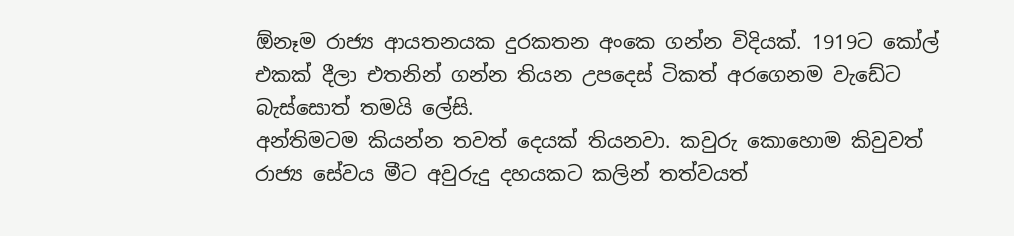ඕනෑම රාජ්‍ය ආයතනයක දුරකතන අංකෙ ගන්න විදියක්. 1919ට කෝල් එකක් දීලා එතනින් ගන්න තියන උපදෙස් ටිකත් අරගෙනම වැඩේ‍‍ට බැස්සොත් තමයි ලේසි.
අන්තිමටම කියන්න තවත් දෙයක් තියනවා. කවුරු කොහොම කිවුවත් රාජ්‍ය සේවය මීට අවුරුදු දහයකට කලින් තත්වයත්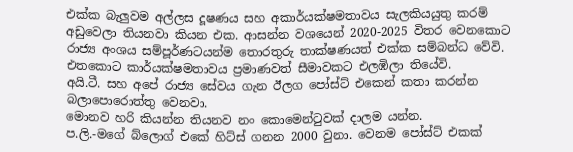එක්ක බැලුවම අල්ලස දූෂණය සහ අකාර්යක්ෂමතාවය සැලකියයුතු කරම් අඩුවෙලා තියනවා කියන එක. ආසන්න වශයෙන් 2020-2025 විතර වෙනකොට රාජ්‍ය අංශය සම්පූර්ණටයන්ම තොරතුරු තාක්ෂණයත් එක්ක සම්බන්ධ වේවි. එතකොට කාර්යක්ෂමතාවය ප්‍රමාණවත් සීමාවකට එලඹිලා තියේවි.
අයි.ටී. සහ අපේ රාජ්‍ය සේවය ගැන ඊලග පෝස්ට් එකෙන් කතා කරන්න බලාපොරොත්තු වෙනවා.
මොනව හරි කියන්න තියනව නං කොමෙන්ටුවක් දාලම යන්න.
ප.ලි.-මගේ බ්ලොග් එකේ හිට්ස් ගනන 2000 වුනා. වෙනම පෝස්ට් එකක්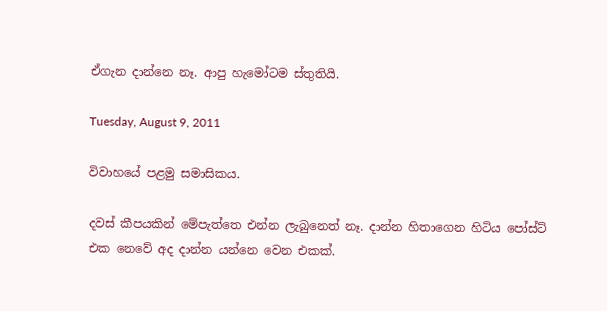ඒගැන දාන්නෙ නෑ. ආපු හැමෝටම ස්තුතියි.

Tuesday, August 9, 2011

විවාහයේ පළමු සමාසිකය.

දවස් කීපයකින් මේපැත්තෙ එන්න ලැබුනෙත් නෑ. දාන්න හිතාගෙන හිටිය පෝස්ට් එක නෙවේ අද දාන්න යන්නෙ වෙන එකක්.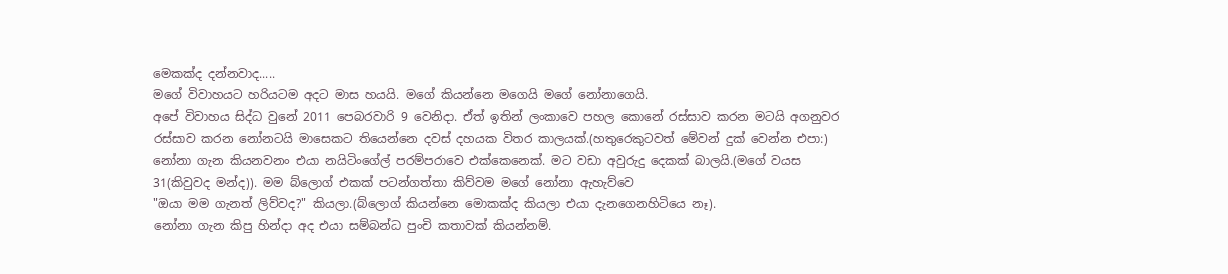මෙකක්ද දන්නවාද.....
මගේ විවාහයට හරියටම අදට මාස හයයි. මගේ කියන්නෙ මගෙයි මගේ නෝනාගෙයි.
අපේ විවාහය සිද්ධ වුනේ 2011 පෙබරවාරි 9 වෙනිදා. ඒත් ඉතින් ලංකාවෙ පහල කොනේ රස්සාව කරන මටයි අගනුවර රස්සාව කරන නෝනටයි මාසෙකට තියෙන්නෙ දවස් දහයක විතර කාලයක්.(හතුරෙකුටවත් මේවන් දුක් වෙන්න එපා:)
නෝනා ගැන කියනවනං එයා නයිටිංගේල් පරම්පරාවෙ එක්කෙනෙක්. මට වඩා අවුරුදු දෙකක් බාලයි.(මගේ වයස 31(කිවුවද මන්ද)). මම බ්ලොග් එකක් පටන්ගත්තා කිව්වම මගේ නෝනා ඇහැව්වෙ
"ඔයා මම ගැනත් ලිව්වද?" කියලා.(බ්ලොග් කියන්නෙ මොකක්ද කියලා එයා දැනගෙනහිටියෙ නෑ).
නෝනා ගැන කිපු හින්දා අද එයා සම්බන්ධ පුංචි කතාවක් කියන්නම්.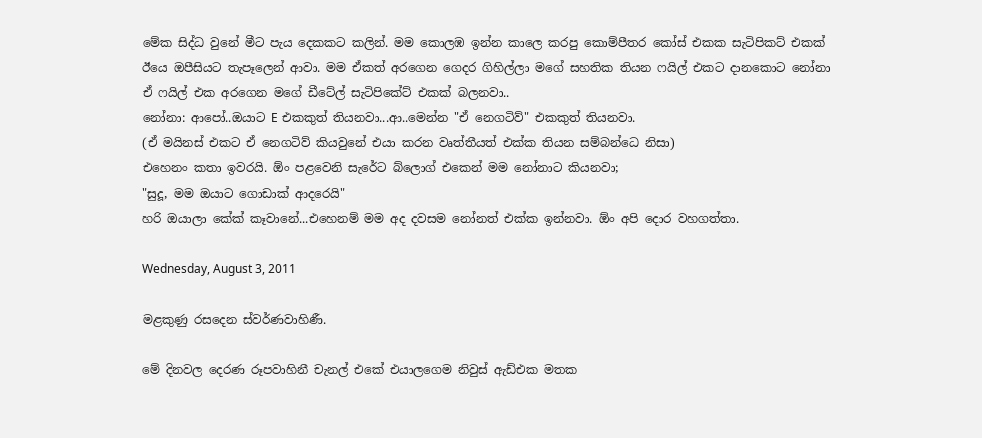මේක සිද්ධ වුනේ මීට පැය දෙකකට කලින්. මම කොලඹ ඉන්න කාලෙ කරපු ‍කොම්පීතර කෝස් එකක සැටිපිකට් එකක් ඊයෙ ඔපීසියට තැපෑලෙන් ආවා. මම ඒකත් අරගෙන ගෙදර ගිහිල්ලා මගේ සහතික තියන ෆයිල් එකට දානකොට නෝනා ඒ ෆයිල් එක අරගෙන මගේ ඩීටේල් සැටිපිකේට් එකක් බලනවා..
නෝනා: ආපෝ..ඔයාට E එකකුත් තියනවා...ආ..මෙන්න "ඒ නෙගටිව්" එකකුත් තියනවා.
(ඒ මයිනස් එකට ඒ නෙගටිව් කියවුනේ එයා කරන වෘත්තීයත් එක්ක තියන සම්බන්ධෙ නිසා)
එහෙනං කතා ඉවරයි. ඕං පළවෙනි සැරේට බ්ලොග් එකෙන් මම නෝනාට කියනවා;
"සුදූ, මම ඔයාට ගොඩාක් ආදරෙයි"
හරි ඔයාලා කේක් කෑවානේ...එහෙනම් මම අද දවසම නෝනත් එක්ක ඉන්නවා. ඕං අපි දොර වහගත්තා.

Wednesday, August 3, 2011

මළකුණු රසදෙන ස්වර්ණවාහිණී.

මේ දිනවල දෙරණ රූපවාහිනී චැනල් එකේ එයාලගෙම නිවුස් ඇඩ්එක මතක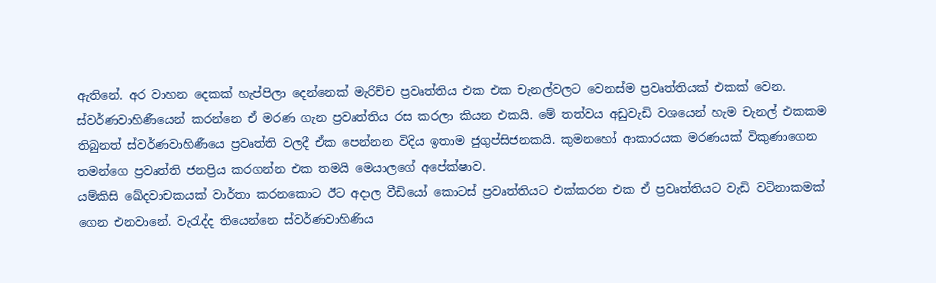ඇතිනේ. අර වාහන දෙකක් හැප්පිලා දෙන්නෙක් මැරිච්ච ප්‍රවෘත්තිය එක එක චැනල්වලට වෙනස්ම ප්‍රවෘත්තියක් එකක් වෙන.
ස්වර්ණවාහිණීයෙන් කරන්නෙ ඒ මරණ ගැන ප්‍රවෘත්තිය රස කරලා කියන එකයි. මේ තත්වය අඩුවැඩි වශයෙන් හැම චැනල් එකකම තිබුනත් ස්වර්ණවාහිණීයෙ ප්‍රවෘත්ති වලදී ඒක පෙන්නන විදිය ඉතාම ජුගුප්සිජනකයි. කුමනහෝ ආකාරයක මරණයක් විකුණාගෙන තමන්ගෙ ප්‍රවෘත්ති ජනප්‍රිය කරගන්න එක තමයි මෙයාලගේ අපේක්ෂාව.
යම්කිසි ඛේදවාචකයක් වාර්තා කරනකොට ඊට අදාල වීඩියෝ කොටස් ප්‍රවෘත්තියට එක්කරන එක ඒ ප්‍රවෘත්තියට වැඩි වටිනාකමක් ගෙන එනවානේ. වැරැද්ද තියෙන්නෙ ස්වර්ණවාහිණිය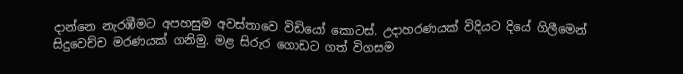දාන්නෙ නැරඹීමට අපහසුම අවස්තාවෙ විඩියෝ කොටස්. උදාහරණයක් විදියට දියේ ගිලීමෙන් සිදුවෙච්ච මරණයක් ගනිමු. මළ සිරුර ගොඩට ගත් විගසම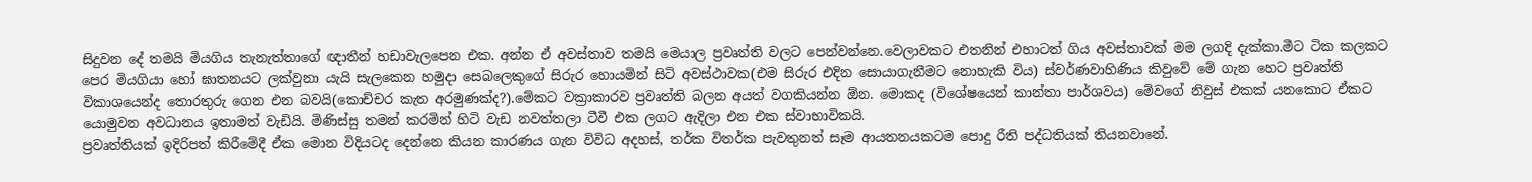සිදුවන දේ තමයි මියගිය තැනැත්තාගේ ඥාතීන් හඩාවැලපෙන එක. අන්න ඒ අවස්තාව තමයි මෙයාල ප්‍රවෘත්ති වලට පෙන්වන්නෙ.වෙලාවකට එතනින් එහාටත් ගිය අවස්තාවක් මම ලගදි දැක්කා.මීට ටික කලකට පෙර මියගියා හෝ ඝාතනයට ලක්වුනා යැයි සැලකෙන හමුදා සෙබලෙකුගේ සිරුර හොයමින් සිටි අවස්ථාවක(එම සිරුර එදින සොයාගැනීමට නොහැකි විය) ස්වර්ණවාහිණිය කිවුවේ මේ ගැන හෙට ප්‍රවෘත්ති විකාශයෙන්ද තොරතුරු ගෙන එන බවයි(කොච්චර කැත අරමුණක්ද?).මේකට වක්‍රාකාරව ප්‍රවෘත්ති බලන අයත් වගකියන්න ඕන. මොකද (විශේෂයෙන් කාන්තා පාර්ශවය) මේවගේ නිවුස් එකක් යනකොට ඒකට යොමුවන අවධානය ඉතාමත් වැඩියි. මිණිස්සු තමන් කරමින් හිටි වැඩ නවත්තලා ටීවී එක ලගට ඇදිලා එන එක ස්වාභාවිකයි.
ප්‍රවෘත්තියක් ඉදිරිපත් කිරීමේදී ඒක මොන විදියටද දෙන්නෙ කියන කාරණය ගැන විවිධ අදහස්, තර්ක විතර්ක පැවතුනත් සෑම ආයතනයකටම පොදු රීති පද්ධතියක් තියනවානේ.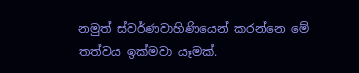නමුත් ස්වර්ණවාහිණියෙන් කරන්නෙ මේ තත්වය ඉක්මවා යෑමක්.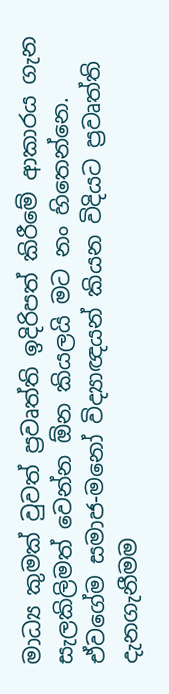මාධ්‍ය කුමක් වුවත් ප්‍රවෘත්ති ඉදිරිපත් කිරීමේ ආකාරය ගැන සැලකිලිමත් වෙන්න ඕන කියලයි මට නං හිතෙන්නෙ. ඒවගේම සමාජ-මනෝ විද්‍යාඥයන් කියන විදියට ප්‍රවෘත්ති දැනගැනීමම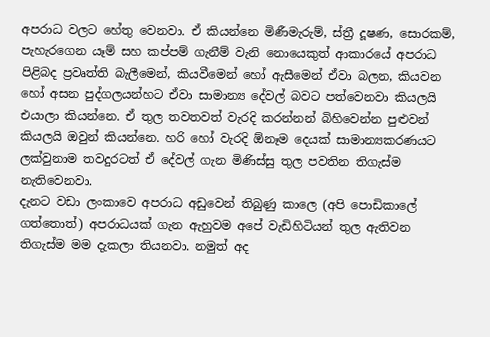අපරාධ වලට හේතු වෙනවා. ඒ කියන්නෙ මිණීමැරුම්, ස්ත්‍රී දූෂණ, සොරකම්, පැහැරගෙන යෑම් සහ කප්පම් ගැනීම් වැනි නොයෙකුත් ආකාරයේ අපරාධ පිළිබද ප්‍රවෘත්ති බැලීමෙන්, කියවීමෙන් හෝ ඇසීමෙන් ඒවා බලන, කියවන හෝ අසන පුද්ගලයන්හට ඒවා සාමාන්‍ය දේවල් බවට පත්වෙනවා කියලයි එයාලා කියන්නෙ. ඒ තුල තවතවත් වැරදි කරන්නන් බිහිවෙන්න පුළුවන් කියලයි ඔවුන් කියන්නෙ. හරි හෝ වැරදි ඕනෑම දෙයක් සාමාන්‍යකරණයට ලක්වුනාම තවදුරටත් ඒ දේවල් ගැන මිණිස්සු තුල පවතින තිගැස්ම නැතිවෙනවා.
දැනට වඩා ලංකාවෙ අපරාධ අඩුවෙන් තිබුණු කාලෙ (අපි පොඩිකාලේ ගත්තොත්) අපරාධයක් ගැන ඇහුවම අපේ වැඩිහිටියන් තුල ඇතිවන තිගැස්ම මම දැකලා තියනවා. නමුත් අද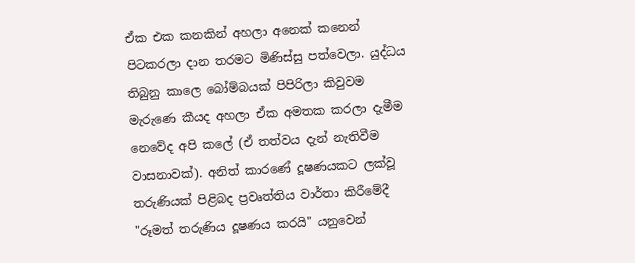ඒක එක කනකින් අහලා අනෙක් කනෙන් පිටකරලා දාන තරමට මිණිස්සු පත්වෙලා. යුද්ධය තිබුනු කාලෙ බෝම්බයක් පිපිරිලා කිවුවම මැරු‍ණෙ කීයද අහලා ඒක අමතක කරලා දැමීම නෙවේද අපි කලේ (ඒ තත්වය දැන් නැතිවීම වාසනාවක්). අනිත් කාරණේ දූෂණයකට ලක්වූ තරුණියක් පිළිබද ප්‍රවෘත්තිය වාර්තා කිරීමේදී "රූමත් තරුණිය දූෂණය කරයි" යනුවෙන්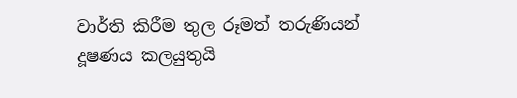වාර්ති කිරීම තුල රූමත් තරුණියන් දූෂණය කලයුතුයි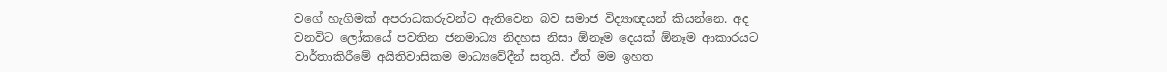වගේ හැගිමක් අපරාධකරුවන්ට ඇතිවෙන බව සමාජ විද්‍යාඥයන් කියන්නෙ. අද වනවිට ලෝකයේ පවතින ජනමාධ්‍ය නිදහස නිසා ඕනෑම දෙයක් ඕනෑම ආකාරයට වාර්තාකිරීමේ අයිතිවාසිකම මාධ්‍යවේදීන් සතුයි. ඒත් මම ඉහත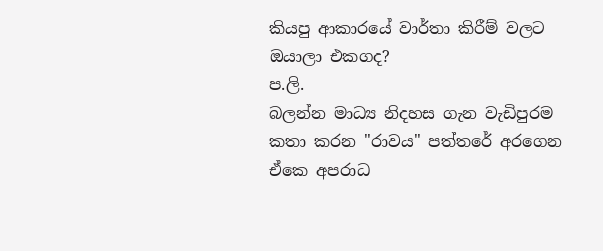කියපු ආකාරයේ වාර්තා කිරීම් වලට ඔයාලා එකගද?
ප.ලි.
බලන්න මාධ්‍ය නිදහස ගැන වැඩිපුරම කතා කරන "රාවය" පත්තරේ අරගෙන ඒකෙ අපරාධ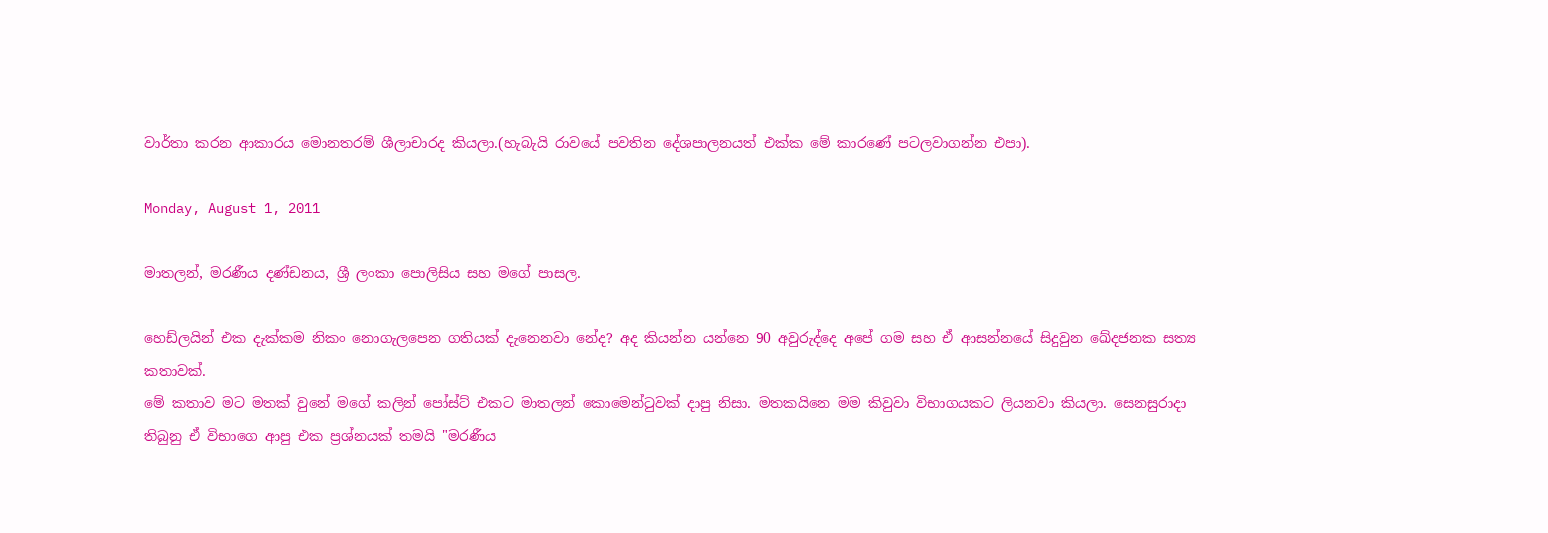වාර්තා කරන ආකාරය මොනතරම් ශීලාචාරද කියලා.(හැබැයි රාවයේ පවතින දේශපාලනයත් එක්ක මේ කාරණේ පටලවාගන්න එපා).

Monday, August 1, 2011

මාතලන්, මරණීය දණ්ඩනය, ශ්‍රී ලංකා පොලිසිය සහ මගේ පාසල.

හෙඩ්ලයින් එක දැක්කම නිකං නොගැලපෙන ගතියක් දැනෙනවා නේද? අද කියන්න යන්නෙ 90 අවුරුද්දෙ අපේ ගම සහ ඒ ආසන්නයේ සිදුවුන ඛේදජනක සත්‍ය කතාවක්.
මේ කතාව මට මතක් වුනේ මගේ කලින් පෝස්ට් එකට මාතලන් කොමෙන්ටුවක් දාපු නිසා. මතකයිනෙ මම කිවුවා විභාගයකට ලියනවා කියලා. සෙනසුරාදා තිබුනු ඒ විභාගෙ ආපු එක ප්‍රශ්නයක් තමයි "මරණීය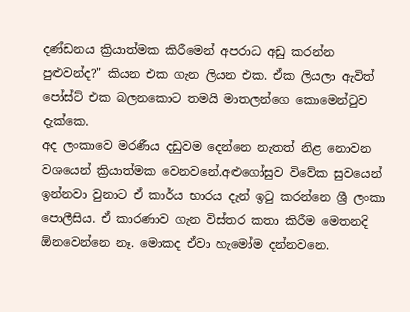දණ්ඩනය ක්‍රියාත්මක කිරීමෙන් අපරාධ අඩු කරන්න පුළුවන්ද?" කියන එක ගැන ලියන එක. ඒක ලියලා ඇවිත් පෝස්ට් එක බලනකොට තමයි මාතලන්ගෙ කොමෙන්ටුව දැක්කෙ.
අද ලංකාවෙ මරණීය දඩුවම දෙන්නෙ නැතත් නිළ නොවන වශයෙන් ක්‍රියාත්මක වෙනවනේ.අළුගෝසුව විවේක සුවයෙන් ඉන්නවා වුනාට ඒ කාර්ය භාරය දැන් ඉටු කරන්නෙ ශ්‍රී ලංකා පොලීසිය. ඒ කාරණාව ගැන විස්තර කතා කිරීම මෙතනදි ඕනවෙන්නෙ නෑ. මොකද ඒවා හැමෝම දන්නවනෙ.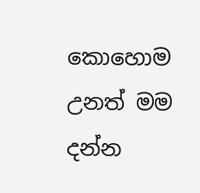කොහොම උනත් මම දන්න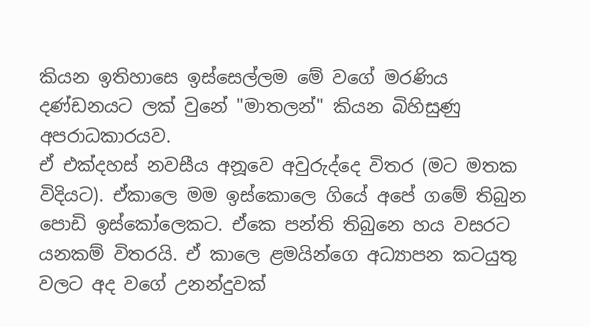කියන ඉතිහාසෙ ඉස්සෙල්ලම මේ වගේ මරණිය දණ්ඩනයට ලක් වුනේ "මාතලන්" කියන බිහිසුණු අපරාධකාරයව.
ඒ එක්දහස් නවසීය අනූවෙ අවුරුද්දෙ විතර (මට මතක විදියට). ඒකාලෙ මම ඉස්කොලෙ ගියේ අපේ ගමේ තිබුන පොඩි ඉස්කෝලෙකට. ඒකෙ පන්ති තිබුනෙ හය වසරට යනකම් විතරයි. ඒ කාලෙ ළමයින්ගෙ අධ්‍යාපන කටයුතු වලට අද වගේ උනන්දුවක්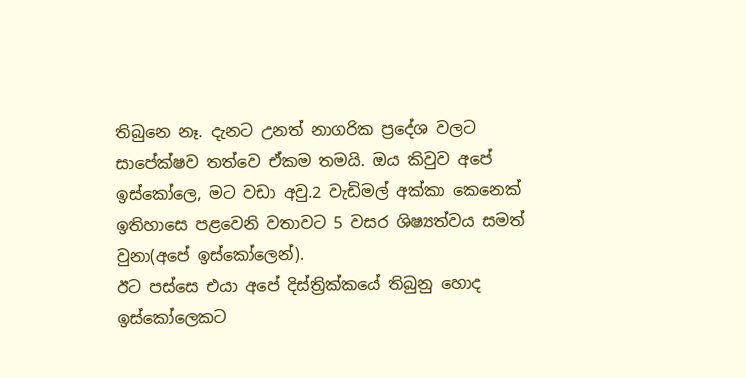තිබුනෙ නෑ. දැනට උනත් නාගරික ප්‍රදේශ වලට සාපේක්ෂව තත්වෙ ඒකම තමයි. ඔය කිවුව අපේ ඉස්කෝලෙ, මට වඩා අවු.2 වැඩිමල් අක්කා කෙනෙක් ඉතිහාසෙ පළවෙනි වතාවට 5 වසර ශිෂ්‍යත්වය සමත් වුනා(අපේ ඉස්කෝලෙන්).
ඊට පස්සෙ එයා අපේ දිස්ත්‍රික්කයේ තිබුනු ‍හොද ඉස්කෝලෙකට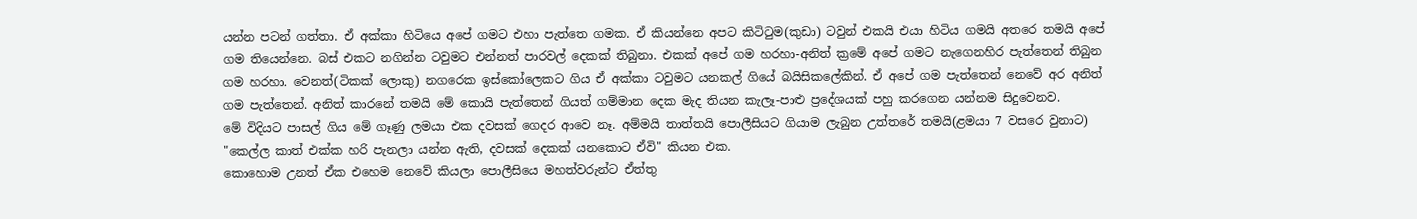යන්න පටන් ගත්තා. ඒ අක්කා හිටියෙ අපේ ගමට එහා පැත්තෙ ගමක. ඒ කියන්නෙ අපට කිටිටුම(කුඩා) ටවුන් එකයි එයා හිටිය ගමයි අතරෙ තමයි අපේ ගම තියෙන්නෙ. බස් එකට නගින්න ටවුමට එන්නත් පාරවල් දෙකක් තිබුනා. එකක් අපේ ගම හරහා-අ‍නිත් ක්‍රමේ අපේ ගමට නැගෙනහිර පැත්තෙන් තිබුන ගම හරහා. වෙනත්(ටිකක් ලොකු) නගරෙක ඉස්කෝලෙකට ගිය ඒ අක්කා ටවුමට යනකල් ගියේ බයිසිකලේකින්. ඒ අපේ ගම පැත්තෙන් නෙවේ අර අනිත් ගම පැත්තෙන්. අනිත් කාරනේ තමයි මේ කොයි පැත්තෙන් ගියත් ගම්මාන දෙක මැද තියන කැලෑ-පාළු ප්‍රදේශයක් පහු කරගෙන යන්නම සිදුවෙනව.
මේ විදියට පාසල් ගිය මේ ගෑණු ලමයා එක දවසක් ගෙදර ආවෙ නෑ. අම්මයි තාත්තයි පොලීසියට ගියාම ලැබුන උත්තරේ තමයි(ළමයා 7 වසරෙ වුනාට)
"කෙල්ල කාත් එක්ක හරි පැනලා යන්න ඇති, දවසක් දෙකක් යනකොට ඒවි" කියන එක.
කොහොම උනත් ඒක එහෙම නෙවේ කියලා පොලීසියෙ මහත්වරුන්ට ඒත්තු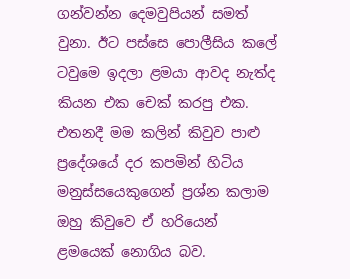ගන්වන්න දෙමවුපියන් සමත් වුනා. ඊට පස්සෙ පොලීසිය කලේ ටවුමෙ ඉදලා ළමයා ආවද නැත්ද කියන එක චෙක් කරපු එක. එතනදී මම කලින් කිවුව පාළු ප්‍රදේශයේ දර කපමින් හිටිය මනුස්සයෙකුගෙන් ප්‍රශ්න කලාම ඔහු කිවුවෙ ඒ හරියෙන් ළමයෙක් නොගිය බව.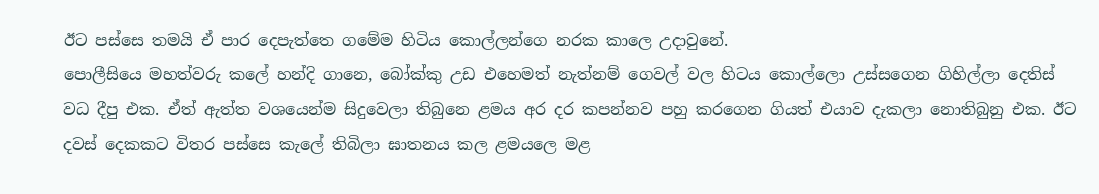ඊට පස්සෙ තමයි ඒ පාර දෙපැත්තෙ ගමේම හිටිය කොල්ලන්ගෙ නරක කාලෙ උදාවුනේ.
පොලීසියෙ මහත්වරු කලේ හන්දි ගානෙ, බෝක්කු උඩ එහෙමත් නැත්නම් ගෙවල් වල හිටය කොල්ලො උස්සගෙන ගිහිල්ලා දෙතිස් වධ දීපු එක. ඒත් ඇත්ත වශයෙන්ම සිදුවෙලා තිබුනෙ ළමය අර දර කපන්නව පහු කරගෙන ගියත් එයාව දැකලා නොතිබුනු එක. ඊට දවස් දෙකකට විතර පස්සෙ කැලේ තිබිලා ඝාතනය කල ළමයලෙ මළ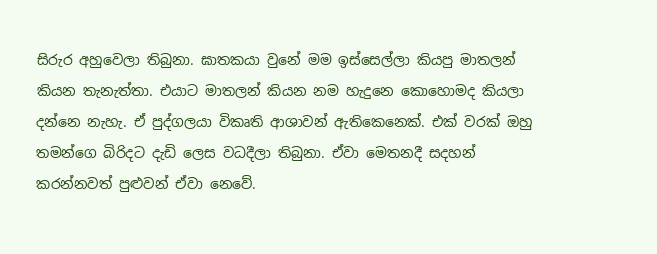සිරුර අහුවෙලා තිබුනා. ඝාතකයා වුනේ මම ඉස්සෙල්ලා කියපු මාතලන් කියන තැනැත්තා. එයාට මාතලන් කියන නම හැදුනෙ කොහොමද කියලා දන්නෙ නැහැ. ඒ පුද්ගලයා විකෘති ආශාවන් ඇතිකෙනෙක්. එක් වරක් ඔහු තමන්ගෙ බිරිදට දැඩි ලෙස වධදීලා තිබුනා. ඒවා මෙතනදී සදහන් කරන්නවත් පුළුවන් ඒවා නෙවේ.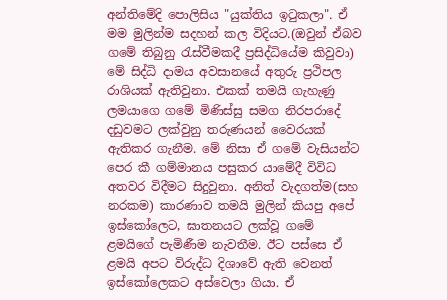අන්තිමේදි පොලිසිය "යුක්තිය ඉටුකලා". ඒ මම මුලින්ම සදහන් කල විදියට.(ඔවුන් ඒබව ගමේ තිබුනු රැස්වීමකදී ප්‍රසිද්ධියේම කිවුවා)
මේ සිද්ධි දාමය අවසානයේ අතුරු ප්‍රථිපල රාශියක් ඇතිවුනා. එකක් තමයි ගැහැණු ලමයාගෙ ගමේ මිණිස්සු සමග නිරපරාදේ දඩුවමට ලක්වුනු තරුණයන් වෛරයක් ඇතිකර ගැනීම. මේ නිසා ඒ ගමේ වැසියන්ට පෙර කී ගම්මානය පසුකර යාමේදී විවිධ අතවර විදීමට සිදුවුනා. අනිත් වැදගත්ම(සහ නරකම) කාරණාව තමයි මුලින් කියපු අපේ ඉස්කෝලෙට, ඝාතනයට ලක්වූ ගමේ ළමයිගේ පැමිණීම නැවතීම. ඊට පස්සෙ ඒ ළමයි අපට විරුද්ධ දිශාවේ ඇති වෙනත් ඉස්කෝලෙකට අස්වෙලා ගියා. ඒ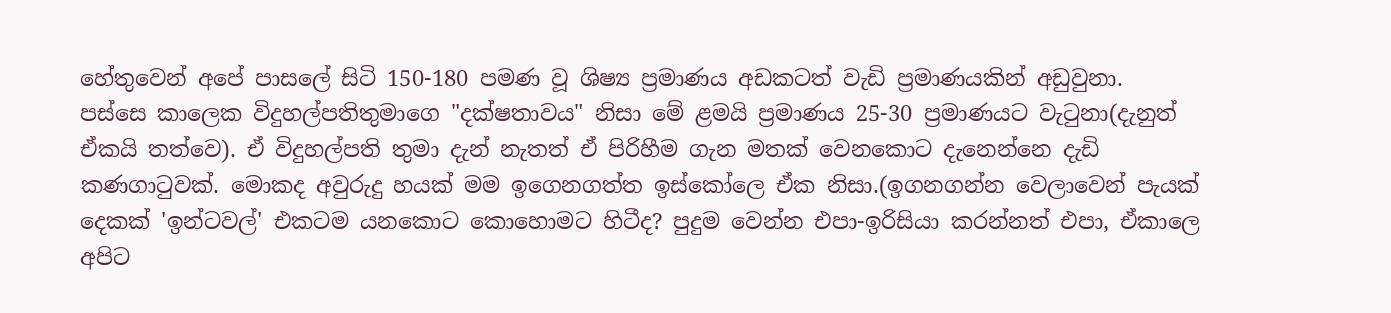හේතුවෙන් අපේ පාසලේ සිටි 150-180 පමණ වූ ශිෂ්‍ය ප්‍රමාණය අඩකටත් වැඩි ප්‍රමාණයකින් අඩුවුනා.
පස්සෙ කාලෙක විදුහල්පතිතුමාගෙ "දක්ෂතාවය" නිසා මේ ළමයි ප්‍රමාණය 25-30 ප්‍රමාණයට වැටුනා(දැනුත් ඒකයි තත්වෙ). ඒ විදුහල්පති තුමා දැන් නැතත් ඒ පිරිහීම ගැන මතක් වෙනකොට දැනෙන්නෙ දැඩි කණගාටුවක්. මොකද අවුරුදු හයක් මම ඉගෙනගත්ත ඉස්කෝලෙ ඒක නිසා.(ඉගනගන්න වෙලාවෙන් පැයක් දෙකක් 'ඉන්ටවල්' එකටම යනකොට කොහොමට හිටීද? පුදුම වෙන්න එපා-ඉරිසියා කරන්නත් එපා, ඒකාලෙ අපිට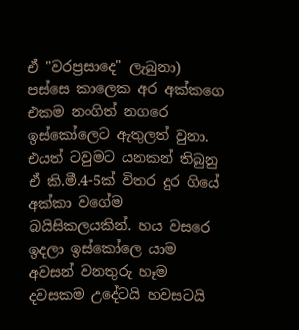ඒ "වරප්‍රසාදෙ" ලැබුනා)
පස්සෙ කාලෙක අර අක්කගෙ එකම නංගිත් නගරෙ ඉස්කෝලෙට ඇතුලත් වුනා. එයත් ටවුමට යනකන් තිබුනු ඒ කි.මී.4-5ක් විතර දුර ගියේ අක්කා වගේම බයිසිකලයකින්. හය වසරෙ ඉදලා ඉස්කෝලෙ යාම අවසන් වනතුරු හෑම දවසකම උදේටයි හවසටයි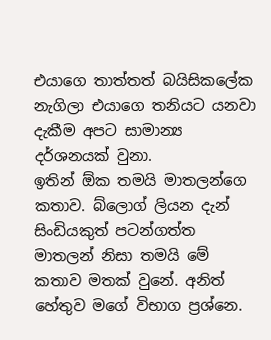එයාගෙ තාත්තත් බයිසිකලේක නැගිලා එයාගෙ තනියට යනවා දැකීම අපට සාමාන්‍ය දර්ශනයක් වුනා.
ඉතින් ඕක තමයි මාතලන්ගෙ කතාව. බ්ලොග් ලියන දැන් සිංඩියකුත් පටන්ගත්ත මාතලන් නිසා තමයි මේ කතාව මතක් වුනේ. අනිත් හේතුව මගේ විභාග ප්‍රශ්නෙ.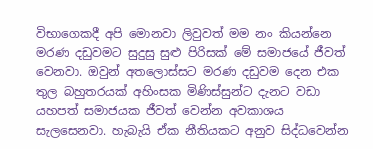විභාගෙකදී අපි මොනවා ලිවුවත් මම නං කියන්නෙ මරණ දඩුවමට සුදුසු සුළු පිරිසක් මේ සමාජයේ ජීවත් වෙනවා. ඔවුන් අතලොස්සට මරණ දඩුවම දෙන එක තුල බහුතරයක් අහිංසක මිණිස්සුන්ට දැනට වඩා යහපත් සමාජයක ජීවත් වෙන්න අවකාශය සැලසෙනවා. හැබැයි ඒක නීතියකට අනුව සිද්ධවෙන්න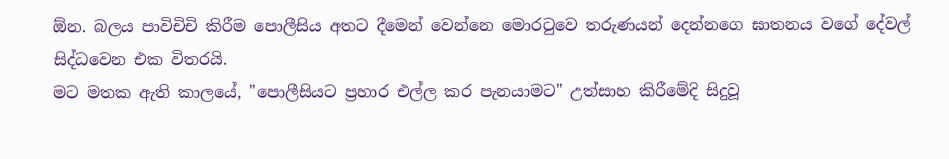ඕන. බලය පාවිචිචි කිරීම පොලීසිය අතට දීමෙන් වෙන්නෙ මොරටුවෙ තරුණයන් දෙන්නගෙ ඝාතනය වගේ දේවල් සිද්ධවෙන එක විතරයි.
මට මතක ඇති කාලයේ, "පොලීසියට ප්‍රහාර එල්ල කර පැනයාමට" උත්සාහ කිරීමේදි සිදුවූ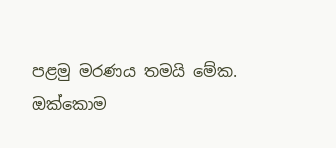පළමු මරණය තමයි මේක.
ඔක්කොම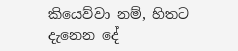කියෙව්වා නම්, හිතට දැනෙන දේ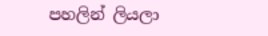පහලින් ලියලා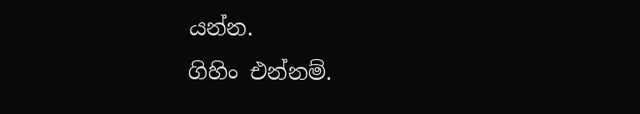යන්න.
ගිහිං එන්නම්.